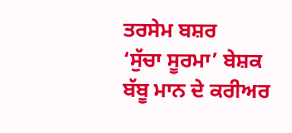ਤਰਸੇਮ ਬਸ਼ਰ
‘ਸੁੱਚਾ ਸੂਰਮਾ’ ਬੇਸ਼ਕ ਬੱਬੂ ਮਾਨ ਦੇ ਕਰੀਅਰ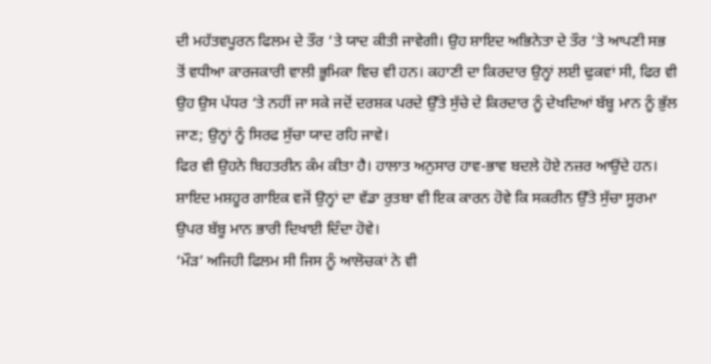ਦੀ ਮਹੱਤਵਪੂਰਨ ਫਿਲਮ ਦੇ ਤੌਰ ‘ਤੇ ਯਾਦ ਕੀਤੀ ਜਾਵੇਗੀ। ਉਹ ਸ਼ਾਇਦ ਅਭਿਨੇਤਾ ਦੇ ਤੌਰ ‘ਤੇ ਆਪਣੀ ਸਭ ਤੋਂ ਵਧੀਆ ਕਾਰਜਕਾਰੀ ਵਾਲੀ ਭੂਮਿਕਾ ਵਿਚ ਵੀ ਹਨ। ਕਹਾਣੀ ਦਾ ਕਿਰਦਾਰ ਉਨ੍ਹਾਂ ਲਈ ਢੁਕਵਾਂ ਸੀ, ਫਿਰ ਵੀ ਉਹ ਉਸ ਪੱਧਰ ‘ਤੇ ਨਹੀਂ ਜਾ ਸਕੇ ਜਦੋਂ ਦਰਸ਼ਕ ਪਰਦੇ ਉੱਤੇ ਸੁੱਚੇ ਦੇ ਕਿਰਦਾਰ ਨੂੰ ਦੇਖਦਿਆਂ ਬੱਬੂ ਮਾਨ ਨੂੰ ਭੁੱਲ ਜਾਣ; ਉਨ੍ਹਾਂ ਨੂੰ ਸਿਰਫ ਸੁੱਚਾ ਯਾਦ ਰਹਿ ਜਾਵੇ।
ਫਿਰ ਵੀ ਉਹਨੇ ਬਿਹਤਰੀਨ ਕੰਮ ਕੀਤਾ ਹੈ। ਹਾਲਾਤ ਅਨੁਸਾਰ ਹਾਵ-ਭਾਵ ਬਦਲੇ ਹੋਏ ਨਜ਼ਰ ਆਉਂਦੇ ਹਨ। ਸ਼ਾਇਦ ਮਸ਼ਹੂਰ ਗਾਇਕ ਵਜੋਂ ਉਨ੍ਹਾਂ ਦਾ ਵੱਡਾ ਰੁਤਬਾ ਵੀ ਇਕ ਕਾਰਨ ਹੋਵੇ ਕਿ ਸਕਰੀਨ ਉੱਤੇ ਸੁੱਚਾ ਸੂਰਮਾ ਉਪਰ ਬੱਬੂ ਮਾਨ ਭਾਰੀ ਦਿਖਾਈ ਦਿੰਦਾ ਹੋਵੇ।
‘ਮੌੜ’ ਅਜਿਹੀ ਫਿਲਮ ਸੀ ਜਿਸ ਨੂੰ ਆਲੋਚਕਾਂ ਨੇ ਵੀ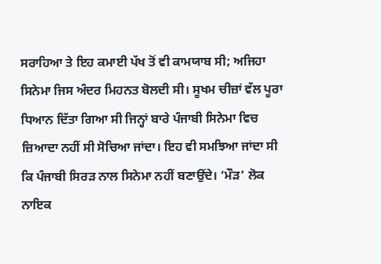ਸਰਾਹਿਆ ਤੇ ਇਹ ਕਮਾਈ ਪੱਖ ਤੋਂ ਵੀ ਕਾਮਯਾਬ ਸੀ; ਅਜਿਹਾ ਸਿਨੇਮਾ ਜਿਸ ਅੰਦਰ ਮਿਹਨਤ ਬੋਲਦੀ ਸੀ। ਸੂਖਮ ਚੀਜ਼ਾਂ ਵੱਲ ਪੂਰਾ ਧਿਆਨ ਦਿੱਤਾ ਗਿਆ ਸੀ ਜਿਨ੍ਹਾਂ ਬਾਰੇ ਪੰਜਾਬੀ ਸਿਨੇਮਾ ਵਿਚ ਜ਼ਿਆਦਾ ਨਹੀਂ ਸੀ ਸੋਚਿਆ ਜਾਂਦਾ। ਇਹ ਵੀ ਸਮਝਿਆ ਜਾਂਦਾ ਸੀ ਕਿ ਪੰਜਾਬੀ ਸਿਰੜ ਨਾਲ ਸਿਨੇਮਾ ਨਹੀਂ ਬਣਾਉਂਦੇ। ‘ਮੌੜ’ ਲੋਕ ਨਾਇਕ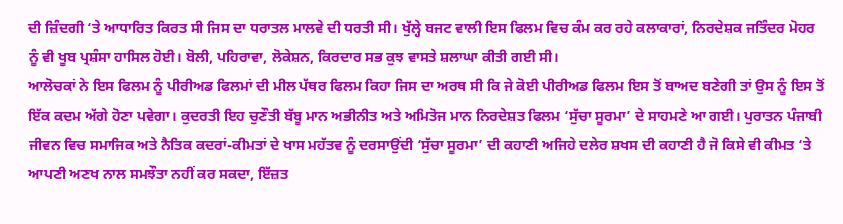ਦੀ ਜ਼ਿੰਦਗੀ ‘ਤੇ ਆਧਾਰਿਤ ਕਿਰਤ ਸੀ ਜਿਸ ਦਾ ਧਰਾਤਲ ਮਾਲਵੇ ਦੀ ਧਰਤੀ ਸੀ। ਖੁੱਲ੍ਹੇ ਬਜਟ ਵਾਲੀ ਇਸ ਫਿਲਮ ਵਿਚ ਕੰਮ ਕਰ ਰਹੇ ਕਲਾਕਾਰਾਂ, ਨਿਰਦੇਸ਼ਕ ਜਤਿੰਦਰ ਮੋਹਰ ਨੂੰ ਵੀ ਖੂਬ ਪ੍ਰਸ਼ੰਸਾ ਹਾਸਿਲ ਹੋਈ। ਬੋਲੀ, ਪਹਿਰਾਵਾ, ਲੋਕੇਸ਼ਨ, ਕਿਰਦਾਰ ਸਭ ਕੁਝ ਵਾਸਤੇ ਸ਼ਲਾਘਾ ਕੀਤੀ ਗਈ ਸੀ।
ਆਲੋਚਕਾਂ ਨੇ ਇਸ ਫਿਲਮ ਨੂੰ ਪੀਰੀਅਡ ਫਿਲਮਾਂ ਦੀ ਮੀਲ ਪੱਥਰ ਫਿਲਮ ਕਿਹਾ ਜਿਸ ਦਾ ਅਰਥ ਸੀ ਕਿ ਜੇ ਕੋਈ ਪੀਰੀਅਡ ਫਿਲਮ ਇਸ ਤੋਂ ਬਾਅਦ ਬਣੇਗੀ ਤਾਂ ਉਸ ਨੂੰ ਇਸ ਤੋਂ ਇੱਕ ਕਦਮ ਅੱਗੇ ਹੋਣਾ ਪਵੇਗਾ। ਕੁਦਰਤੀ ਇਹ ਚੁਣੌਤੀ ਬੱਬੂ ਮਾਨ ਅਭੀਨੀਤ ਅਤੇ ਅਮਿਤੋਜ ਮਾਨ ਨਿਰਦੇਸ਼ਤ ਫਿਲਮ ‘ਸੁੱਚਾ ਸੂਰਮਾ’ ਦੇ ਸਾਹਮਣੇ ਆ ਗਈ। ਪੁਰਾਤਨ ਪੰਜਾਬੀ ਜੀਵਨ ਵਿਚ ਸਮਾਜਿਕ ਅਤੇ ਨੈਤਿਕ ਕਦਰਾਂ-ਕੀਮਤਾਂ ਦੇ ਖਾਸ ਮਹੱਤਵ ਨੂੰ ਦਰਸਾਉਂਦੀ ‘ਸੁੱਚਾ ਸੂਰਮਾ’ ਦੀ ਕਹਾਣੀ ਅਜਿਹੇ ਦਲੇਰ ਸ਼ਖਸ ਦੀ ਕਹਾਣੀ ਹੈ ਜੋ ਕਿਸੇ ਵੀ ਕੀਮਤ ‘ਤੇ ਆਪਣੀ ਅਣਖ ਨਾਲ ਸਮਝੌਤਾ ਨਹੀਂ ਕਰ ਸਕਦਾ, ਇੱਜ਼ਤ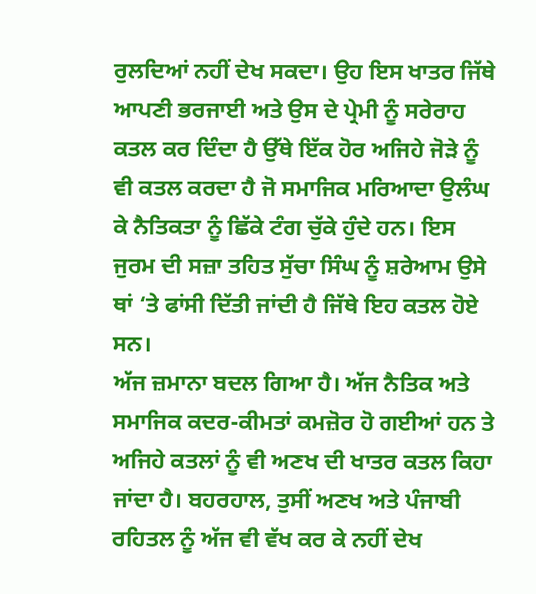ਰੁਲਦਿਆਂ ਨਹੀਂ ਦੇਖ ਸਕਦਾ। ਉਹ ਇਸ ਖਾਤਰ ਜਿੱਥੇ ਆਪਣੀ ਭਰਜਾਈ ਅਤੇ ਉਸ ਦੇ ਪ੍ਰੇਮੀ ਨੂੰ ਸਰੇਰਾਹ ਕਤਲ ਕਰ ਦਿੰਦਾ ਹੈ ਉੱਥੇ ਇੱਕ ਹੋਰ ਅਜਿਹੇ ਜੋੜੇ ਨੂੰ ਵੀ ਕਤਲ ਕਰਦਾ ਹੈ ਜੋ ਸਮਾਜਿਕ ਮਰਿਆਦਾ ਉਲੰਘ ਕੇ ਨੈਤਿਕਤਾ ਨੂੰ ਛਿੱਕੇ ਟੰਗ ਚੁੱਕੇ ਹੁੰਦੇ ਹਨ। ਇਸ ਜੁਰਮ ਦੀ ਸਜ਼ਾ ਤਹਿਤ ਸੁੱਚਾ ਸਿੰਘ ਨੂੰ ਸ਼ਰੇਆਮ ਉਸੇ ਥਾਂ ‘ਤੇ ਫਾਂਸੀ ਦਿੱਤੀ ਜਾਂਦੀ ਹੈ ਜਿੱਥੇ ਇਹ ਕਤਲ ਹੋਏ ਸਨ।
ਅੱਜ ਜ਼ਮਾਨਾ ਬਦਲ ਗਿਆ ਹੈ। ਅੱਜ ਨੈਤਿਕ ਅਤੇ ਸਮਾਜਿਕ ਕਦਰ-ਕੀਮਤਾਂ ਕਮਜ਼ੋਰ ਹੋ ਗਈਆਂ ਹਨ ਤੇ ਅਜਿਹੇ ਕਤਲਾਂ ਨੂੰ ਵੀ ਅਣਖ ਦੀ ਖਾਤਰ ਕਤਲ ਕਿਹਾ ਜਾਂਦਾ ਹੈ। ਬਹਰਹਾਲ, ਤੁਸੀਂ ਅਣਖ ਅਤੇ ਪੰਜਾਬੀ ਰਹਿਤਲ ਨੂੰ ਅੱਜ ਵੀ ਵੱਖ ਕਰ ਕੇ ਨਹੀਂ ਦੇਖ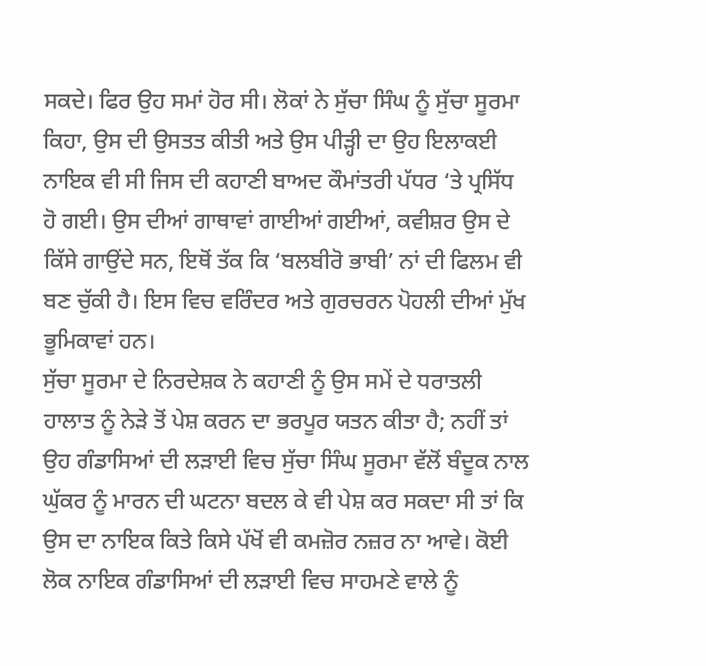ਸਕਦੇ। ਫਿਰ ਉਹ ਸਮਾਂ ਹੋਰ ਸੀ। ਲੋਕਾਂ ਨੇ ਸੁੱਚਾ ਸਿੰਘ ਨੂੰ ਸੁੱਚਾ ਸੂਰਮਾ ਕਿਹਾ, ਉਸ ਦੀ ਉਸਤਤ ਕੀਤੀ ਅਤੇ ਉਸ ਪੀੜ੍ਹੀ ਦਾ ਉਹ ਇਲਾਕਈ ਨਾਇਕ ਵੀ ਸੀ ਜਿਸ ਦੀ ਕਹਾਣੀ ਬਾਅਦ ਕੌਮਾਂਤਰੀ ਪੱਧਰ ‘ਤੇ ਪ੍ਰਸਿੱਧ ਹੋ ਗਈ। ਉਸ ਦੀਆਂ ਗਾਥਾਵਾਂ ਗਾਈਆਂ ਗਈਆਂ, ਕਵੀਸ਼ਰ ਉਸ ਦੇ ਕਿੱਸੇ ਗਾਉਂਦੇ ਸਨ, ਇਥੋਂ ਤੱਕ ਕਿ ‘ਬਲਬੀਰੋ ਭਾਬੀ’ ਨਾਂ ਦੀ ਫਿਲਮ ਵੀ ਬਣ ਚੁੱਕੀ ਹੈ। ਇਸ ਵਿਚ ਵਰਿੰਦਰ ਅਤੇ ਗੁਰਚਰਨ ਪੋਹਲੀ ਦੀਆਂ ਮੁੱਖ ਭੂਮਿਕਾਵਾਂ ਹਨ।
ਸੁੱਚਾ ਸੂਰਮਾ ਦੇ ਨਿਰਦੇਸ਼ਕ ਨੇ ਕਹਾਣੀ ਨੂੰ ਉਸ ਸਮੇਂ ਦੇ ਧਰਾਤਲੀ ਹਾਲਾਤ ਨੂੰ ਨੇੜੇ ਤੋਂ ਪੇਸ਼ ਕਰਨ ਦਾ ਭਰਪੂਰ ਯਤਨ ਕੀਤਾ ਹੈ; ਨਹੀਂ ਤਾਂ ਉਹ ਗੰਡਾਸਿਆਂ ਦੀ ਲੜਾਈ ਵਿਚ ਸੁੱਚਾ ਸਿੰਘ ਸੂਰਮਾ ਵੱਲੋਂ ਬੰਦੂਕ ਨਾਲ ਘੁੱਕਰ ਨੂੰ ਮਾਰਨ ਦੀ ਘਟਨਾ ਬਦਲ ਕੇ ਵੀ ਪੇਸ਼ ਕਰ ਸਕਦਾ ਸੀ ਤਾਂ ਕਿ ਉਸ ਦਾ ਨਾਇਕ ਕਿਤੇ ਕਿਸੇ ਪੱਖੋਂ ਵੀ ਕਮਜ਼ੋਰ ਨਜ਼ਰ ਨਾ ਆਵੇ। ਕੋਈ ਲੋਕ ਨਾਇਕ ਗੰਡਾਸਿਆਂ ਦੀ ਲੜਾਈ ਵਿਚ ਸਾਹਮਣੇ ਵਾਲੇ ਨੂੰ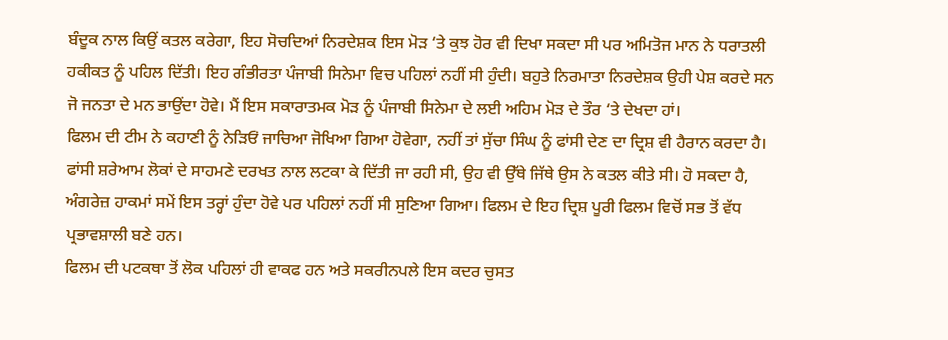ਬੰਦੂਕ ਨਾਲ ਕਿਉਂ ਕਤਲ ਕਰੇਗਾ, ਇਹ ਸੋਚਦਿਆਂ ਨਿਰਦੇਸ਼ਕ ਇਸ ਮੋੜ ‘ਤੇ ਕੁਝ ਹੋਰ ਵੀ ਦਿਖਾ ਸਕਦਾ ਸੀ ਪਰ ਅਮਿਤੋਜ ਮਾਨ ਨੇ ਧਰਾਤਲੀ ਹਕੀਕਤ ਨੂੰ ਪਹਿਲ ਦਿੱਤੀ। ਇਹ ਗੰਭੀਰਤਾ ਪੰਜਾਬੀ ਸਿਨੇਮਾ ਵਿਚ ਪਹਿਲਾਂ ਨਹੀਂ ਸੀ ਹੁੰਦੀ। ਬਹੁਤੇ ਨਿਰਮਾਤਾ ਨਿਰਦੇਸ਼ਕ ਉਹੀ ਪੇਸ਼ ਕਰਦੇ ਸਨ ਜੋ ਜਨਤਾ ਦੇ ਮਨ ਭਾਉਂਦਾ ਹੋਵੇ। ਮੈਂ ਇਸ ਸਕਾਰਾਤਮਕ ਮੋੜ ਨੂੰ ਪੰਜਾਬੀ ਸਿਨੇਮਾ ਦੇ ਲਈ ਅਹਿਮ ਮੋੜ ਦੇ ਤੌਰ ‘ਤੇ ਦੇਖਦਾ ਹਾਂ।
ਫਿਲਮ ਦੀ ਟੀਮ ਨੇ ਕਹਾਣੀ ਨੂੰ ਨੇੜਿਓਂ ਜਾਚਿਆ ਜੋਖਿਆ ਗਿਆ ਹੋਵੇਗਾ, ਨਹੀਂ ਤਾਂ ਸੁੱਚਾ ਸਿੰਘ ਨੂੰ ਫਾਂਸੀ ਦੇਣ ਦਾ ਦ੍ਰਿਸ਼ ਵੀ ਹੈਰਾਨ ਕਰਦਾ ਹੈ। ਫਾਂਸੀ ਸ਼ਰੇਆਮ ਲੋਕਾਂ ਦੇ ਸਾਹਮਣੇ ਦਰਖਤ ਨਾਲ ਲਟਕਾ ਕੇ ਦਿੱਤੀ ਜਾ ਰਹੀ ਸੀ, ਉਹ ਵੀ ਉੱਥੇ ਜਿੱਥੇ ਉਸ ਨੇ ਕਤਲ ਕੀਤੇ ਸੀ। ਹੋ ਸਕਦਾ ਹੈ, ਅੰਗਰੇਜ਼ ਹਾਕਮਾਂ ਸਮੇਂ ਇਸ ਤਰ੍ਹਾਂ ਹੁੰਦਾ ਹੋਵੇ ਪਰ ਪਹਿਲਾਂ ਨਹੀਂ ਸੀ ਸੁਣਿਆ ਗਿਆ। ਫਿਲਮ ਦੇ ਇਹ ਦ੍ਰਿਸ਼ ਪੂਰੀ ਫਿਲਮ ਵਿਚੋਂ ਸਭ ਤੋਂ ਵੱਧ ਪ੍ਰਭਾਵਸ਼ਾਲੀ ਬਣੇ ਹਨ।
ਫਿਲਮ ਦੀ ਪਟਕਥਾ ਤੋਂ ਲੋਕ ਪਹਿਲਾਂ ਹੀ ਵਾਕਫ ਹਨ ਅਤੇ ਸਕਰੀਨਪਲੇ ਇਸ ਕਦਰ ਚੁਸਤ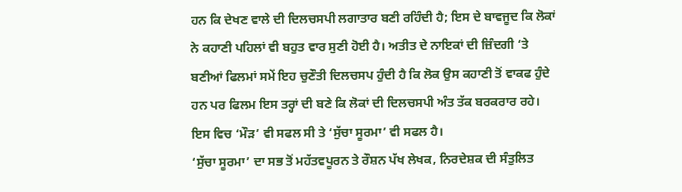ਹਨ ਕਿ ਦੇਖਣ ਵਾਲੇ ਦੀ ਦਿਲਚਸਪੀ ਲਗਾਤਾਰ ਬਣੀ ਰਹਿੰਦੀ ਹੈ; ਇਸ ਦੇ ਬਾਵਜੂਦ ਕਿ ਲੋਕਾਂ ਨੇ ਕਹਾਣੀ ਪਹਿਲਾਂ ਵੀ ਬਹੁਤ ਵਾਰ ਸੁਣੀ ਹੋਈ ਹੈ। ਅਤੀਤ ਦੇ ਨਾਇਕਾਂ ਦੀ ਜ਼ਿੰਦਗੀ ‘ਤੇ ਬਣੀਆਂ ਫਿਲਮਾਂ ਸਮੇਂ ਇਹ ਚੁਣੌਤੀ ਦਿਲਚਸਪ ਹੁੰਦੀ ਹੈ ਕਿ ਲੋਕ ਉਸ ਕਹਾਣੀ ਤੋਂ ਵਾਕਫ ਹੁੰਦੇ ਹਨ ਪਰ ਫਿਲਮ ਇਸ ਤਰ੍ਹਾਂ ਦੀ ਬਣੇ ਕਿ ਲੋਕਾਂ ਦੀ ਦਿਲਚਸਪੀ ਅੰਤ ਤੱਕ ਬਰਕਰਾਰ ਰਹੇ। ਇਸ ਵਿਚ ‘ਮੌੜ’ ਵੀ ਸਫਲ ਸੀ ਤੇ ‘ਸੁੱਚਾ ਸੂਰਮਾ’ ਵੀ ਸਫਲ ਹੈ।
‘ਸੁੱਚਾ ਸੂਰਮਾ’ ਦਾ ਸਭ ਤੋਂ ਮਹੱਤਵਪੂਰਨ ਤੇ ਰੌਸ਼ਨ ਪੱਖ ਲੇਖਕ, ਨਿਰਦੇਸ਼ਕ ਦੀ ਸੰਤੁਲਿਤ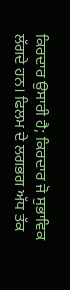ਕਿਰਦਾਰ ਉਸਾਰੀ ਹੈ; ਕਿਰਦਾਰ ਜੋ ਸੁਭਾਵਿਕ ਲੱਗਦੇ ਹਨ। ਫਿਲਮ ਦੇ ਲਗਭਗ ਅੱਧ ਤੱਕ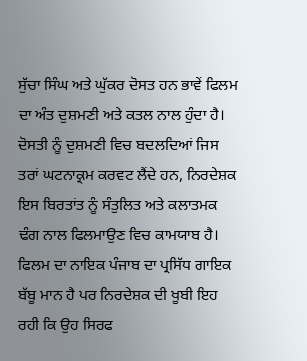ਸੁੱਚਾ ਸਿੰਘ ਅਤੇ ਘੁੱਕਰ ਦੋਸਤ ਹਨ ਭਾਵੇਂ ਫਿਲਮ ਦਾ ਅੰਤ ਦੁਸ਼ਮਣੀ ਅਤੇ ਕਤਲ ਨਾਲ ਹੁੰਦਾ ਹੈ। ਦੋਸਤੀ ਨੂੰ ਦੁਸ਼ਮਣੀ ਵਿਚ ਬਦਲਦਿਆਂ ਜਿਸ ਤਰਾਂ ਘਟਨਾਕ੍ਰਮ ਕਰਵਟ ਲੈਂਦੇ ਹਨ, ਨਿਰਦੇਸ਼ਕ ਇਸ ਬਿਰਤਾਂਤ ਨੂੰ ਸੰਤੁਲਿਤ ਅਤੇ ਕਲਾਤਮਕ ਢੰਗ ਨਾਲ ਫਿਲਮਾਉਣ ਵਿਚ ਕਾਮਯਾਬ ਹੈ।
ਫਿਲਮ ਦਾ ਨਾਇਕ ਪੰਜਾਬ ਦਾ ਪ੍ਰਸਿੱਧ ਗਾਇਕ ਬੱਬੂ ਮਾਨ ਹੈ ਪਰ ਨਿਰਦੇਸ਼ਕ ਦੀ ਖੂਬੀ ਇਹ ਰਹੀ ਕਿ ਉਹ ਸਿਰਫ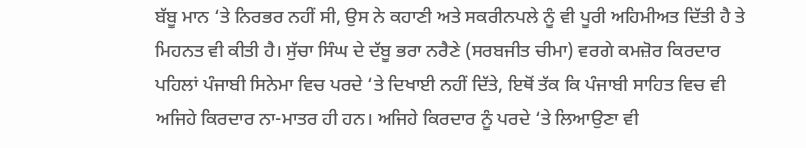ਬੱਬੂ ਮਾਨ ‘ਤੇ ਨਿਰਭਰ ਨਹੀਂ ਸੀ, ਉਸ ਨੇ ਕਹਾਣੀ ਅਤੇ ਸਕਰੀਨਪਲੇ ਨੂੰ ਵੀ ਪੂਰੀ ਅਹਿਮੀਅਤ ਦਿੱਤੀ ਹੈ ਤੇ ਮਿਹਨਤ ਵੀ ਕੀਤੀ ਹੈ। ਸੁੱਚਾ ਸਿੰਘ ਦੇ ਦੱਬੂ ਭਰਾ ਨਰੈਣੇ (ਸਰਬਜੀਤ ਚੀਮਾ) ਵਰਗੇ ਕਮਜ਼ੋਰ ਕਿਰਦਾਰ ਪਹਿਲਾਂ ਪੰਜਾਬੀ ਸਿਨੇਮਾ ਵਿਚ ਪਰਦੇ ‘ਤੇ ਦਿਖਾਈ ਨਹੀਂ ਦਿੱਤੇ, ਇਥੋਂ ਤੱਕ ਕਿ ਪੰਜਾਬੀ ਸਾਹਿਤ ਵਿਚ ਵੀ ਅਜਿਹੇ ਕਿਰਦਾਰ ਨਾ-ਮਾਤਰ ਹੀ ਹਨ। ਅਜਿਹੇ ਕਿਰਦਾਰ ਨੂੰ ਪਰਦੇ ‘ਤੇ ਲਿਆਉਣਾ ਵੀ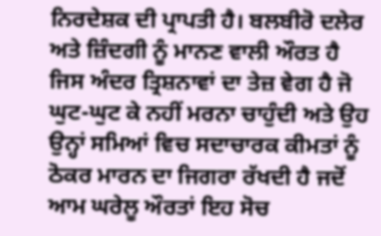ਨਿਰਦੇਸ਼ਕ ਦੀ ਪ੍ਰਾਪਤੀ ਹੈ। ਬਲਬੀਰੋ ਦਲੇਰ ਅਤੇ ਜ਼ਿੰਦਗੀ ਨੂੰ ਮਾਨਣ ਵਾਲੀ ਔਰਤ ਹੈ ਜਿਸ ਅੰਦਰ ਤ੍ਰਿਸ਼ਨਾਵਾਂ ਦਾ ਤੇਜ਼ ਵੇਗ ਹੈ ਜੋ ਘੁਟ-ਘੁਟ ਕੇ ਨਹੀਂ ਮਰਨਾ ਚਾਹੁੰਦੀ ਅਤੇ ਉਹ ਉਨ੍ਹਾਂ ਸਮਿਆਂ ਵਿਚ ਸਦਾਚਾਰਕ ਕੀਮਤਾਂ ਨੂੰ ਠੋਕਰ ਮਾਰਨ ਦਾ ਜਿਗਰਾ ਰੱਖਦੀ ਹੈ ਜਦੋਂ ਆਮ ਘਰੇਲੂ ਔਰਤਾਂ ਇਹ ਸੋਚ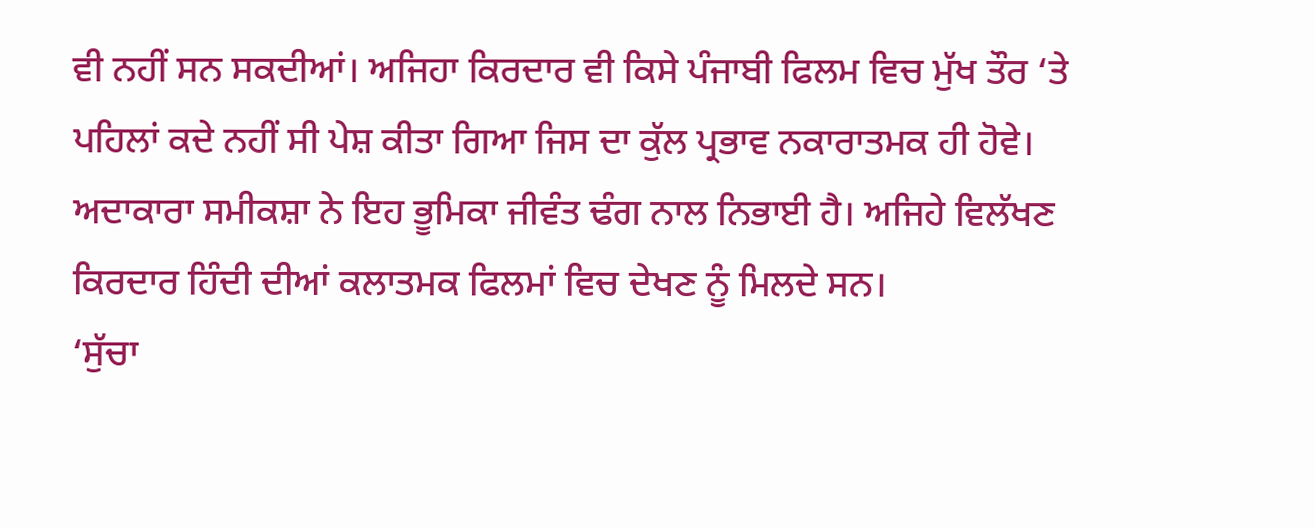ਵੀ ਨਹੀਂ ਸਨ ਸਕਦੀਆਂ। ਅਜਿਹਾ ਕਿਰਦਾਰ ਵੀ ਕਿਸੇ ਪੰਜਾਬੀ ਫਿਲਮ ਵਿਚ ਮੁੱਖ ਤੌਰ ‘ਤੇ ਪਹਿਲਾਂ ਕਦੇ ਨਹੀਂ ਸੀ ਪੇਸ਼ ਕੀਤਾ ਗਿਆ ਜਿਸ ਦਾ ਕੁੱਲ ਪ੍ਰਭਾਵ ਨਕਾਰਾਤਮਕ ਹੀ ਹੋਵੇ। ਅਦਾਕਾਰਾ ਸਮੀਕਸ਼ਾ ਨੇ ਇਹ ਭੂਮਿਕਾ ਜੀਵੰਤ ਢੰਗ ਨਾਲ ਨਿਭਾਈ ਹੈ। ਅਜਿਹੇ ਵਿਲੱਖਣ ਕਿਰਦਾਰ ਹਿੰਦੀ ਦੀਆਂ ਕਲਾਤਮਕ ਫਿਲਮਾਂ ਵਿਚ ਦੇਖਣ ਨੂੰ ਮਿਲਦੇ ਸਨ।
‘ਸੁੱਚਾ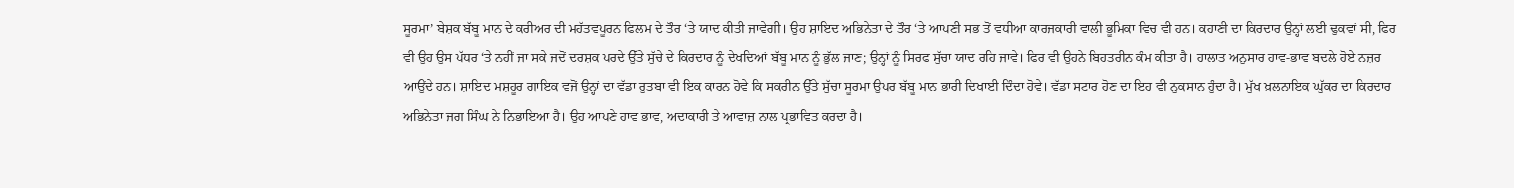ਸੂਰਮਾ’ ਬੇਸ਼ਕ ਬੱਬੂ ਮਾਨ ਦੇ ਕਰੀਅਰ ਦੀ ਮਹੱਤਵਪੂਰਨ ਫਿਲਮ ਦੇ ਤੌਰ ‘ਤੇ ਯਾਦ ਕੀਤੀ ਜਾਵੇਗੀ। ਉਹ ਸ਼ਾਇਦ ਅਭਿਨੇਤਾ ਦੇ ਤੌਰ ‘ਤੇ ਆਪਣੀ ਸਭ ਤੋਂ ਵਧੀਆ ਕਾਰਜਕਾਰੀ ਵਾਲੀ ਭੂਮਿਕਾ ਵਿਚ ਵੀ ਹਨ। ਕਹਾਣੀ ਦਾ ਕਿਰਦਾਰ ਉਨ੍ਹਾਂ ਲਈ ਢੁਕਵਾਂ ਸੀ, ਫਿਰ ਵੀ ਉਹ ਉਸ ਪੱਧਰ ‘ਤੇ ਨਹੀਂ ਜਾ ਸਕੇ ਜਦੋਂ ਦਰਸ਼ਕ ਪਰਦੇ ਉੱਤੇ ਸੁੱਚੇ ਦੇ ਕਿਰਦਾਰ ਨੂੰ ਦੇਖਦਿਆਂ ਬੱਬੂ ਮਾਨ ਨੂੰ ਭੁੱਲ ਜਾਣ; ਉਨ੍ਹਾਂ ਨੂੰ ਸਿਰਫ ਸੁੱਚਾ ਯਾਦ ਰਹਿ ਜਾਵੇ। ਫਿਰ ਵੀ ਉਹਨੇ ਬਿਹਤਰੀਨ ਕੰਮ ਕੀਤਾ ਹੈ। ਹਾਲਾਤ ਅਨੁਸਾਰ ਹਾਵ-ਭਾਵ ਬਦਲੇ ਹੋਏ ਨਜ਼ਰ ਆਉਂਦੇ ਹਨ। ਸ਼ਾਇਦ ਮਸ਼ਹੂਰ ਗਾਇਕ ਵਜੋਂ ਉਨ੍ਹਾਂ ਦਾ ਵੱਡਾ ਰੁਤਬਾ ਵੀ ਇਕ ਕਾਰਨ ਹੋਵੇ ਕਿ ਸਕਰੀਨ ਉੱਤੇ ਸੁੱਚਾ ਸੂਰਮਾ ਉਪਰ ਬੱਬੂ ਮਾਨ ਭਾਰੀ ਦਿਖਾਈ ਦਿੰਦਾ ਹੋਵੇ। ਵੱਡਾ ਸਟਾਰ ਹੋਣ ਦਾ ਇਹ ਵੀ ਨੁਕਸਾਨ ਹੁੰਦਾ ਹੈ। ਮੁੱਖ ਖ਼ਲਨਾਇਕ ਘੁੱਕਰ ਦਾ ਕਿਰਦਾਰ ਅਭਿਨੇਤਾ ਜਗ ਸਿੰਘ ਨੇ ਨਿਭਾਇਆ ਹੈ। ਉਹ ਆਪਣੇ ਹਾਵ ਭਾਵ, ਅਦਾਕਾਰੀ ਤੇ ਆਵਾਜ਼ ਨਾਲ ਪ੍ਰਭਾਵਿਤ ਕਰਦਾ ਹੈ।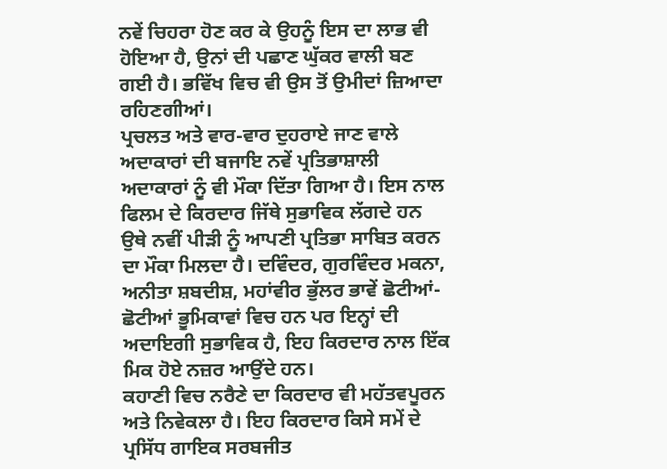ਨਵੇਂ ਚਿਹਰਾ ਹੋਣ ਕਰ ਕੇ ਉਹਨੂੰ ਇਸ ਦਾ ਲਾਭ ਵੀ ਹੋਇਆ ਹੈ, ਉਨਾਂ ਦੀ ਪਛਾਣ ਘੁੱਕਰ ਵਾਲੀ ਬਣ ਗਈ ਹੈ। ਭਵਿੱਖ ਵਿਚ ਵੀ ਉਸ ਤੋਂ ਉਮੀਦਾਂ ਜ਼ਿਆਦਾ ਰਹਿਣਗੀਆਂ।
ਪ੍ਰਚਲਤ ਅਤੇ ਵਾਰ-ਵਾਰ ਦੁਹਰਾਏ ਜਾਣ ਵਾਲੇ ਅਦਾਕਾਰਾਂ ਦੀ ਬਜਾਇ ਨਵੇਂ ਪ੍ਰਤਿਭਾਸ਼ਾਲੀ ਅਦਾਕਾਰਾਂ ਨੂੰ ਵੀ ਮੌਕਾ ਦਿੱਤਾ ਗਿਆ ਹੈ। ਇਸ ਨਾਲ ਫਿਲਮ ਦੇ ਕਿਰਦਾਰ ਜਿੱਥੇ ਸੁਭਾਵਿਕ ਲੱਗਦੇ ਹਨ ਉਥੇ ਨਵੀਂ ਪੀੜੀ ਨੂੰ ਆਪਣੀ ਪ੍ਰਤਿਭਾ ਸਾਬਿਤ ਕਰਨ ਦਾ ਮੌਕਾ ਮਿਲਦਾ ਹੈ। ਦਵਿੰਦਰ, ਗੁਰਵਿੰਦਰ ਮਕਨਾ, ਅਨੀਤਾ ਸ਼ਬਦੀਸ਼, ਮਹਾਂਵੀਰ ਭੁੱਲਰ ਭਾਵੇਂ ਛੋਟੀਆਂ-ਛੋਟੀਆਂ ਭੂਮਿਕਾਵਾਂ ਵਿਚ ਹਨ ਪਰ ਇਨ੍ਹਾਂ ਦੀ ਅਦਾਇਗੀ ਸੁਭਾਵਿਕ ਹੈ, ਇਹ ਕਿਰਦਾਰ ਨਾਲ ਇੱਕ ਮਿਕ ਹੋਏ ਨਜ਼ਰ ਆਉਂਦੇ ਹਨ।
ਕਹਾਣੀ ਵਿਚ ਨਰੈਣੇ ਦਾ ਕਿਰਦਾਰ ਵੀ ਮਹੱਤਵਪੂਰਨ ਅਤੇ ਨਿਵੇਕਲਾ ਹੈ। ਇਹ ਕਿਰਦਾਰ ਕਿਸੇ ਸਮੇਂ ਦੇ ਪ੍ਰਸਿੱਧ ਗਾਇਕ ਸਰਬਜੀਤ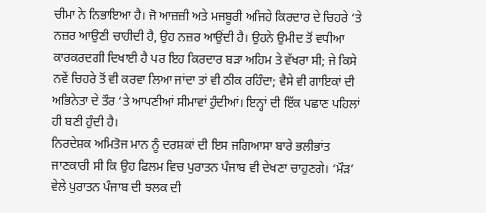ਚੀਮਾ ਨੇ ਨਿਭਾਇਆ ਹੈ। ਜੋ ਆਜ਼ਜ਼ੀ ਅਤੇ ਮਜਬੂਰੀ ਅਜਿਹੇ ਕਿਰਦਾਰ ਦੇ ਚਿਹਰੇ ‘ਤੇ ਨਜ਼ਰ ਆਉਣੀ ਚਾਹੀਦੀ ਹੈ, ਉਹ ਨਜ਼ਰ ਆਉਂਦੀ ਹੈ। ਉਹਨੇ ਉਮੀਦ ਤੋਂ ਵਧੀਆ ਕਾਰਕਰਦਗੀ ਦਿਖਾਈ ਹੈ ਪਰ ਇਹ ਕਿਰਦਾਰ ਬੜਾ ਅਹਿਮ ਤੇ ਵੱਖਰਾ ਸੀ; ਜੇ ਕਿਸੇ ਨਵੇਂ ਚਿਹਰੇ ਤੋਂ ਵੀ ਕਰਵਾ ਲਿਆ ਜਾਂਦਾ ਤਾਂ ਵੀ ਠੀਕ ਰਹਿੰਦਾ; ਵੈਸੇ ਵੀ ਗਾਇਕਾਂ ਦੀ ਅਭਿਨੇਤਾ ਦੇ ਤੌਰ ‘ਤੇ ਆਪਣੀਆਂ ਸੀਮਾਵਾਂ ਹੁੰਦੀਆਂ। ਇਨ੍ਹਾਂ ਦੀ ਇੱਕ ਪਛਾਣ ਪਹਿਲਾਂ ਹੀ ਬਣੀ ਹੁੰਦੀ ਹੈ।
ਨਿਰਦੇਸ਼ਕ ਅਮਿਤੋਜ ਮਾਨ ਨੂੰ ਦਰਸ਼ਕਾਂ ਦੀ ਇਸ ਜਗਿਆਸਾ ਬਾਰੇ ਭਲੀਭਾਂਤ ਜਾਣਕਾਰੀ ਸੀ ਕਿ ਉਹ ਫਿਲਮ ਵਿਚ ਪੁਰਾਤਨ ਪੰਜਾਬ ਵੀ ਦੇਖਣਾ ਚਾਹੁਣਗੇ। ‘ਮੌੜ’ ਵੇਲੇ ਪੁਰਾਤਨ ਪੰਜਾਬ ਦੀ ਝਲਕ ਦੀ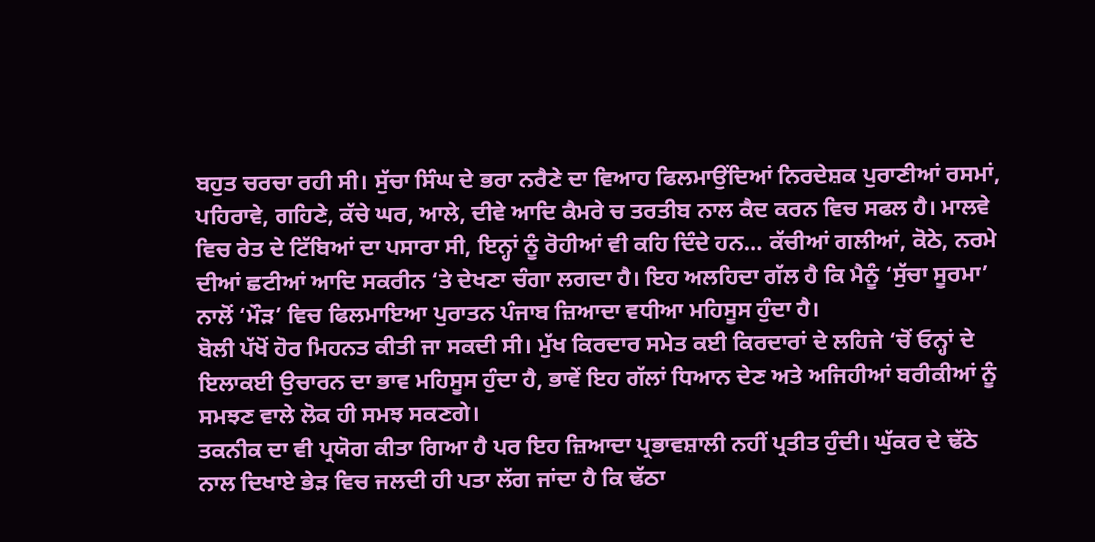ਬਹੁਤ ਚਰਚਾ ਰਹੀ ਸੀ। ਸੁੱਚਾ ਸਿੰਘ ਦੇ ਭਰਾ ਨਰੈਣੇ ਦਾ ਵਿਆਹ ਫਿਲਮਾਉਂਦਿਆਂ ਨਿਰਦੇਸ਼ਕ ਪੁਰਾਣੀਆਂ ਰਸਮਾਂ, ਪਹਿਰਾਵੇ, ਗਹਿਣੇ, ਕੱਚੇ ਘਰ, ਆਲੇ, ਦੀਵੇ ਆਦਿ ਕੈਮਰੇ ਚ ਤਰਤੀਬ ਨਾਲ ਕੈਦ ਕਰਨ ਵਿਚ ਸਫਲ ਹੈ। ਮਾਲਵੇ ਵਿਚ ਰੇਤ ਦੇ ਟਿੱਬਿਆਂ ਦਾ ਪਸਾਰਾ ਸੀ, ਇਨ੍ਹਾਂ ਨੂੰ ਰੋਹੀਆਂ ਵੀ ਕਹਿ ਦਿੰਦੇ ਹਨ… ਕੱਚੀਆਂ ਗਲੀਆਂ, ਕੋਠੇ, ਨਰਮੇ ਦੀਆਂ ਛਟੀਆਂ ਆਦਿ ਸਕਰੀਨ ‘ਤੇ ਦੇਖਣਾ ਚੰਗਾ ਲਗਦਾ ਹੈ। ਇਹ ਅਲਹਿਦਾ ਗੱਲ ਹੈ ਕਿ ਮੈਨੂੰ ‘ਸੁੱਚਾ ਸੂਰਮਾ’ ਨਾਲੋਂ ‘ਮੌੜ’ ਵਿਚ ਫਿਲਮਾਇਆ ਪੁਰਾਤਨ ਪੰਜਾਬ ਜ਼ਿਆਦਾ ਵਧੀਆ ਮਹਿਸੂਸ ਹੁੰਦਾ ਹੈ।
ਬੋਲੀ ਪੱਖੋਂ ਹੋਰ ਮਿਹਨਤ ਕੀਤੀ ਜਾ ਸਕਦੀ ਸੀ। ਮੁੱਖ ਕਿਰਦਾਰ ਸਮੇਤ ਕਈ ਕਿਰਦਾਰਾਂ ਦੇ ਲਹਿਜੇ ‘ਚੋਂ ਓਨ੍ਹਾਂ ਦੇ ਇਲਾਕਈ ਉਚਾਰਨ ਦਾ ਭਾਵ ਮਹਿਸੂਸ ਹੁੰਦਾ ਹੈ, ਭਾਵੇਂ ਇਹ ਗੱਲਾਂ ਧਿਆਨ ਦੇਣ ਅਤੇ ਅਜਿਹੀਆਂ ਬਰੀਕੀਆਂ ਨੂੰ ਸਮਝਣ ਵਾਲੇ ਲੋਕ ਹੀ ਸਮਝ ਸਕਣਗੇ।
ਤਕਨੀਕ ਦਾ ਵੀ ਪ੍ਰਯੋਗ ਕੀਤਾ ਗਿਆ ਹੈ ਪਰ ਇਹ ਜ਼ਿਆਦਾ ਪ੍ਰਭਾਵਸ਼ਾਲੀ ਨਹੀਂ ਪ੍ਰਤੀਤ ਹੁੰਦੀ। ਘੁੱਕਰ ਦੇ ਢੱਠੇ ਨਾਲ ਦਿਖਾਏ ਭੇੜ ਵਿਚ ਜਲਦੀ ਹੀ ਪਤਾ ਲੱਗ ਜਾਂਦਾ ਹੈ ਕਿ ਢੱਠਾ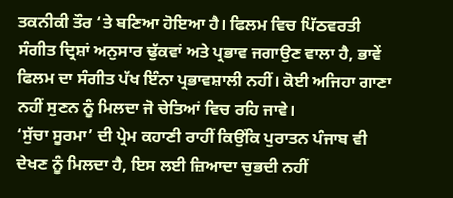ਤਕਨੀਕੀ ਤੌਰ ‘ਤੇ ਬਣਿਆ ਹੋਇਆ ਹੈ। ਫਿਲਮ ਵਿਚ ਪਿੱਠਵਰਤੀ ਸੰਗੀਤ ਦ੍ਰਿਸ਼ਾਂ ਅਨੁਸਾਰ ਢੁੱਕਵਾਂ ਅਤੇ ਪ੍ਰਭਾਵ ਜਗਾਉਣ ਵਾਲਾ ਹੈ, ਭਾਵੇਂ ਫਿਲਮ ਦਾ ਸੰਗੀਤ ਪੱਖ ਇੰਨਾ ਪ੍ਰਭਾਵਸ਼ਾਲੀ ਨਹੀਂ। ਕੋਈ ਅਜਿਹਾ ਗਾਣਾ ਨਹੀਂ ਸੁਣਨ ਨੂੰ ਮਿਲਦਾ ਜੋ ਚੇਤਿਆਂ ਵਿਚ ਰਹਿ ਜਾਵੇ।
‘ਸੁੱਚਾ ਸੂਰਮਾ’ ਦੀ ਪ੍ਰੇਮ ਕਹਾਣੀ ਰਾਹੀਂ ਕਿਉਂਕਿ ਪੁਰਾਤਨ ਪੰਜਾਬ ਵੀ ਦੇਖਣ ਨੂੰ ਮਿਲਦਾ ਹੈ, ਇਸ ਲਈ ਜ਼ਿਆਦਾ ਚੁਭਦੀ ਨਹੀਂ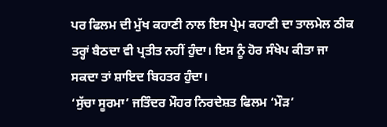ਪਰ ਫਿਲਮ ਦੀ ਮੁੱਖ ਕਹਾਣੀ ਨਾਲ ਇਸ ਪ੍ਰੇਮ ਕਹਾਣੀ ਦਾ ਤਾਲਮੇਲ ਠੀਕ ਤਰ੍ਹਾਂ ਬੈਠਦਾ ਵੀ ਪ੍ਰਤੀਤ ਨਹੀਂ ਹੁੰਦਾ। ਇਸ ਨੂੰ ਹੋਰ ਸੰਖੇਪ ਕੀਤਾ ਜਾ ਸਕਦਾ ਤਾਂ ਸ਼ਾਇਦ ਬਿਹਤਰ ਹੁੰਦਾ।
‘ਸੁੱਚਾ ਸੂਰਮਾ’ ਜਤਿੰਦਰ ਮੌਹਰ ਨਿਰਦੇਸ਼ਤ ਫਿਲਮ ‘ਮੌੜ’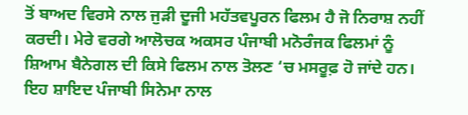ਤੋਂ ਬਾਅਦ ਵਿਰਸੇ ਨਾਲ ਜੁੜੀ ਦੂਜੀ ਮਹੱਤਵਪੂਰਨ ਫਿਲਮ ਹੈ ਜੋ ਨਿਰਾਸ਼ ਨਹੀਂ ਕਰਦੀ। ਮੇਰੇ ਵਰਗੇ ਆਲੋਚਕ ਅਕਸਰ ਪੰਜਾਬੀ ਮਨੋਰੰਜਕ ਫਿਲਮਾਂ ਨੂੰ ਸ਼ਿਆਮ ਬੈਨੇਗਲ ਦੀ ਕਿਸੇ ਫਿਲਮ ਨਾਲ ਤੋਲਣ ‘ਚ ਮਸਰੂਫ਼ ਹੋ ਜਾਂਦੇ ਹਨ। ਇਹ ਸ਼ਾਇਦ ਪੰਜਾਬੀ ਸਿਨੇਮਾ ਨਾਲ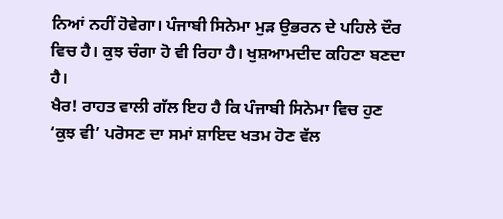ਨਿਆਂ ਨਹੀਂ ਹੋਵੇਗਾ। ਪੰਜਾਬੀ ਸਿਨੇਮਾ ਮੁੜ ਉਭਰਨ ਦੇ ਪਹਿਲੇ ਦੌਰ ਵਿਚ ਹੈ। ਕੁਝ ਚੰਗਾ ਹੋ ਵੀ ਰਿਹਾ ਹੈ। ਖੁਸ਼ਆਮਦੀਦ ਕਹਿਣਾ ਬਣਦਾ ਹੈ।
ਖੈਰ! ਰਾਹਤ ਵਾਲੀ ਗੱਲ ਇਹ ਹੈ ਕਿ ਪੰਜਾਬੀ ਸਿਨੇਮਾ ਵਿਚ ਹੁਣ ‘ਕੁਝ ਵੀ’ ਪਰੋਸਣ ਦਾ ਸਮਾਂ ਸ਼ਾਇਦ ਖਤਮ ਹੋਣ ਵੱਲ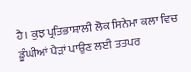ਹੈ। ਕੁਝ ਪ੍ਰਤਿਭਾਸ਼ਾਲੀ ਲੋਕ ਸਿਨੇਮਾ ਕਲਾ ਵਿਚ ਡੂੰਘੀਆਂ ਪੈੜਾਂ ਪਾਉਣ ਲਈ ਤਤਪਰ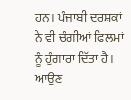ਹਨ। ਪੰਜਾਬੀ ਦਰਸ਼ਕਾਂ ਨੇ ਵੀ ਚੰਗੀਆਂ ਫਿਲਮਾਂ ਨੂੰ ਹੁੰਗਾਰਾ ਦਿੱਤਾ ਹੈ। ਆਉਣ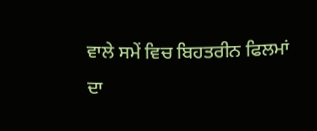ਵਾਲੇ ਸਮੇਂ ਵਿਚ ਬਿਹਤਰੀਨ ਫਿਲਮਾਂ ਦਾ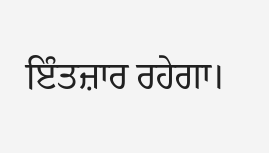ਇੰਤਜ਼ਾਰ ਰਹੇਗਾ।